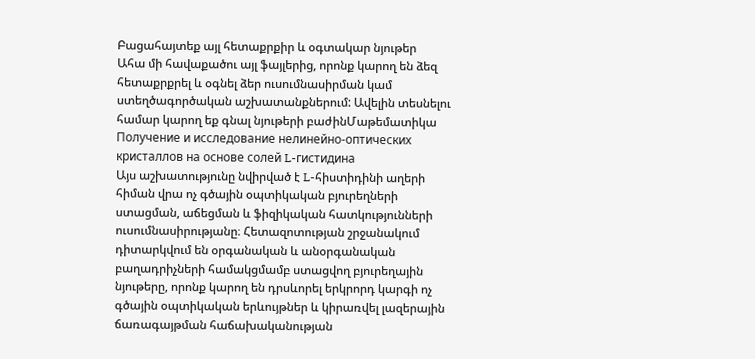Բացահայտեք այլ հետաքրքիր և օգտակար նյութեր
Ահա մի հավաքածու այլ ֆայլերից, որոնք կարող են ձեզ հետաքրքրել և օգնել ձեր ուսումնասիրման կամ ստեղծագործական աշխատանքներում: Ավելին տեսնելու համար կարող եք գնալ նյութերի բաժինՄաթեմատիկա
Получение и исследование нелинейно-оптических кристаллов на основе солей L-гистидина
Այս աշխատությունը նվիրված է L-հիստիդինի աղերի հիման վրա ոչ գծային օպտիկական բյուրեղների ստացման, աճեցման և ֆիզիկական հատկությունների ուսումնասիրությանը։ Հետազոտության շրջանակում դիտարկվում են օրգանական և անօրգանական բաղադրիչների համակցմամբ ստացվող բյուրեղային նյութերը, որոնք կարող են դրսևորել երկրորդ կարգի ոչ գծային օպտիկական երևույթներ և կիրառվել լազերային ճառագայթման հաճախականության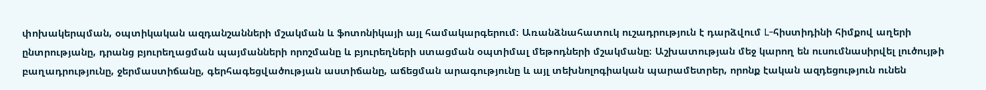փոխակերպման, օպտիկական ազդանշանների մշակման և ֆոտոնիկայի այլ համակարգերում։ Առանձնահատուկ ուշադրություն է դարձվում L-հիստիդինի հիմքով աղերի ընտրությանը, դրանց բյուրեղացման պայմանների որոշմանը և բյուրեղների ստացման օպտիմալ մեթոդների մշակմանը։ Աշխատության մեջ կարող են ուսումնասիրվել լուծույթի բաղադրությունը, ջերմաստիճանը, գերհագեցվածության աստիճանը, աճեցման արագությունը և այլ տեխնոլոգիական պարամետրեր, որոնք էական ազդեցություն ունեն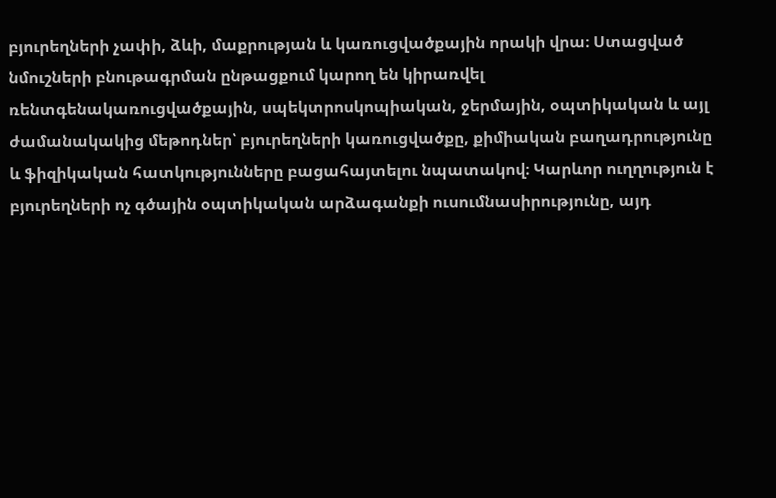բյուրեղների չափի, ձևի, մաքրության և կառուցվածքային որակի վրա։ Ստացված նմուշների բնութագրման ընթացքում կարող են կիրառվել ռենտգենակառուցվածքային, սպեկտրոսկոպիական, ջերմային, օպտիկական և այլ ժամանակակից մեթոդներ՝ բյուրեղների կառուցվածքը, քիմիական բաղադրությունը և ֆիզիկական հատկությունները բացահայտելու նպատակով։ Կարևոր ուղղություն է բյուրեղների ոչ գծային օպտիկական արձագանքի ուսումնասիրությունը, այդ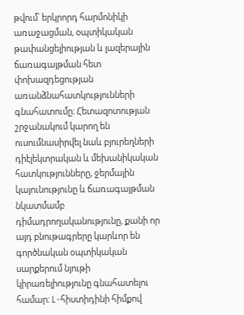թվում՝ երկրորդ հարմոնիկի առաջացման, օպտիկական թափանցելիության և լազերային ճառագայթման հետ փոխազդեցության առանձնահատկությունների գնահատումը։ Հետազոտության շրջանակում կարող են ուսումնասիրվել նաև բյուրեղների դիէլեկտրական և մեխանիկական հատկությունները, ջերմային կայունությունը և ճառագայթման նկատմամբ դիմադրողականությունը, քանի որ այդ բնութագրերը կարևոր են գործնական օպտիկական սարքերում նյութի կիրառելիությունը գնահատելու համար։ L-հիստիդինի հիմքով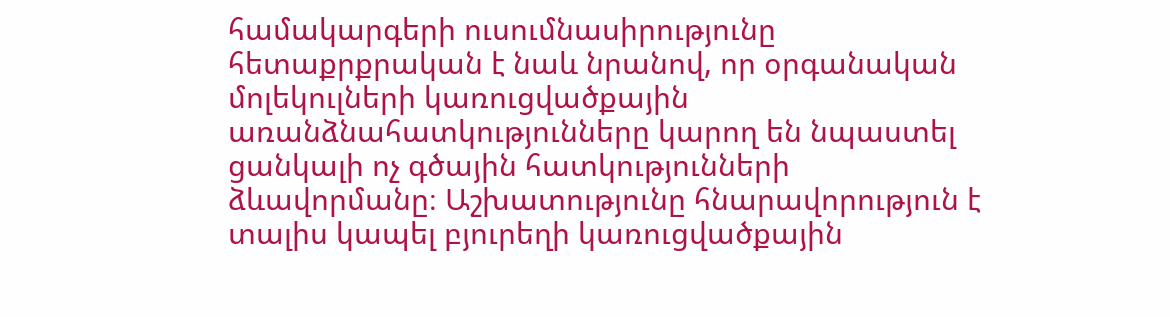համակարգերի ուսումնասիրությունը հետաքրքրական է նաև նրանով, որ օրգանական մոլեկուլների կառուցվածքային առանձնահատկությունները կարող են նպաստել ցանկալի ոչ գծային հատկությունների ձևավորմանը։ Աշխատությունը հնարավորություն է տալիս կապել բյուրեղի կառուցվածքային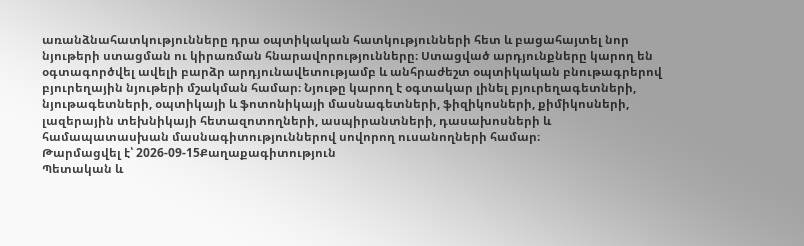առանձնահատկությունները դրա օպտիկական հատկությունների հետ և բացահայտել նոր նյութերի ստացման ու կիրառման հնարավորությունները։ Ստացված արդյունքները կարող են օգտագործվել ավելի բարձր արդյունավետությամբ և անհրաժեշտ օպտիկական բնութագրերով բյուրեղային նյութերի մշակման համար։ Նյութը կարող է օգտակար լինել բյուրեղագետների, նյութագետների, օպտիկայի և ֆոտոնիկայի մասնագետների, ֆիզիկոսների, քիմիկոսների, լազերային տեխնիկայի հետազոտողների, ասպիրանտների, դասախոսների և համապատասխան մասնագիտություններով սովորող ուսանողների համար։
Թարմացվել է՝ 2026-09-15Քաղաքագիտություն
Պետական և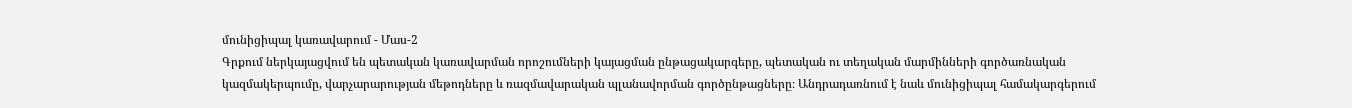մունիցիպալ կառավարում - Մաս-2
Գրքում ներկայացվում են պետական կառավարման որոշումների կայացման ընթացակարգերը, պետական ու տեղական մարմինների գործառնական կազմակերպումը, վարչարարության մեթոդները և ռազմավարական պլանավորման գործընթացները։ Անդրադառնում է նաև մունիցիպալ համակարգերում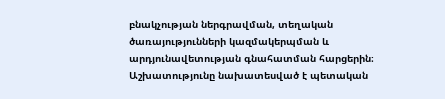բնակչության ներգրավման, տեղական ծառայությունների կազմակերպման և արդյունավետության գնահատման հարցերին։ Աշխատությունը նախատեսված է պետական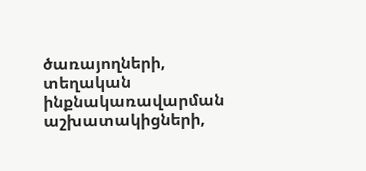ծառայողների, տեղական ինքնակառավարման աշխատակիցների,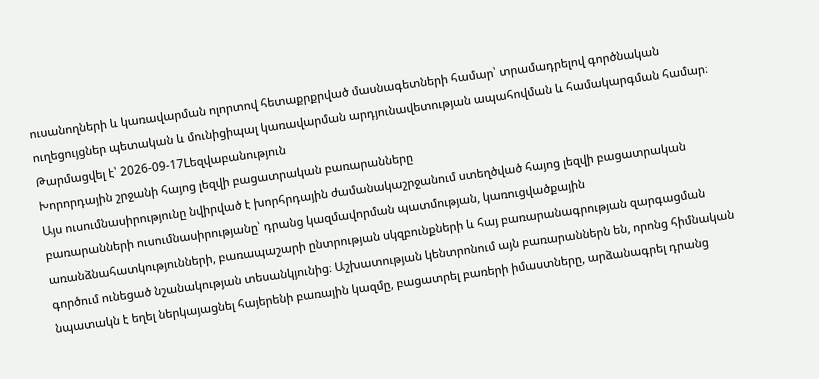ուսանողների և կառավարման ոլորտով հետաքրքրված մասնագետների համար՝ տրամադրելով գործնական ուղեցույցներ պետական և մունիցիպալ կառավարման արդյունավետության ապահովման և համակարգման համար։
Թարմացվել է՝ 2026-09-17Lեզվաբանություն
Խորորդային շրջանի հայոց լեզվի բացատրական բառարանները
Այս ուսումնասիրությունը նվիրված է խորհրդային ժամանակաշրջանում ստեղծված հայոց լեզվի բացատրական բառարանների ուսումնասիրությանը՝ դրանց կազմավորման պատմության, կառուցվածքային առանձնահատկությունների, բառապաշարի ընտրության սկզբունքների և հայ բառարանագրության զարգացման գործում ունեցած նշանակության տեսանկյունից։ Աշխատության կենտրոնում այն բառարաններն են, որոնց հիմնական նպատակն է եղել ներկայացնել հայերենի բառային կազմը, բացատրել բառերի իմաստները, արձանագրել դրանց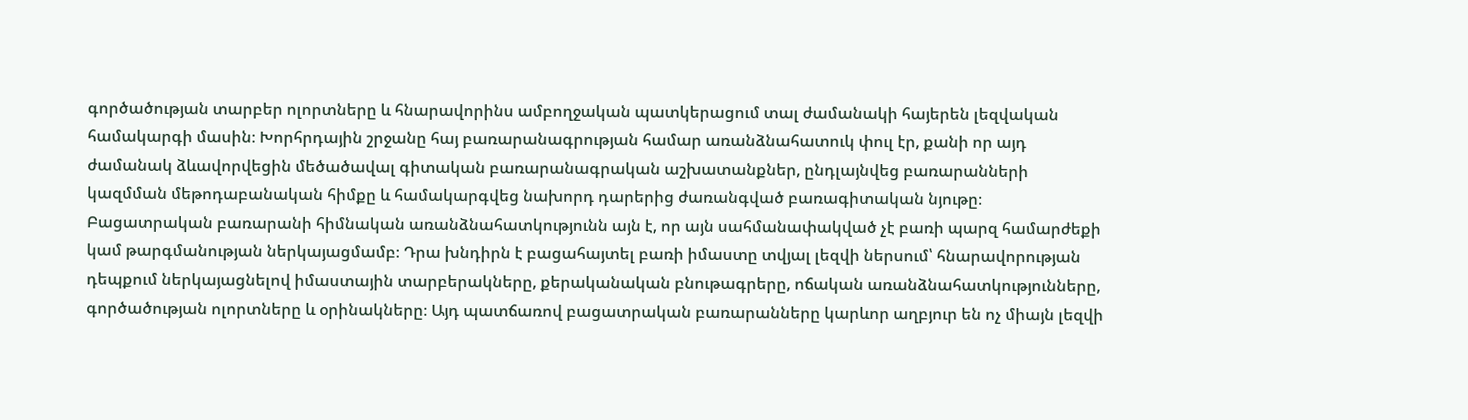գործածության տարբեր ոլորտները և հնարավորինս ամբողջական պատկերացում տալ ժամանակի հայերեն լեզվական համակարգի մասին։ Խորհրդային շրջանը հայ բառարանագրության համար առանձնահատուկ փուլ էր, քանի որ այդ ժամանակ ձևավորվեցին մեծածավալ գիտական բառարանագրական աշխատանքներ, ընդլայնվեց բառարանների կազմման մեթոդաբանական հիմքը և համակարգվեց նախորդ դարերից ժառանգված բառագիտական նյութը։ Բացատրական բառարանի հիմնական առանձնահատկությունն այն է, որ այն սահմանափակված չէ բառի պարզ համարժեքի կամ թարգմանության ներկայացմամբ։ Դրա խնդիրն է բացահայտել բառի իմաստը տվյալ լեզվի ներսում՝ հնարավորության դեպքում ներկայացնելով իմաստային տարբերակները, քերականական բնութագրերը, ոճական առանձնահատկությունները, գործածության ոլորտները և օրինակները։ Այդ պատճառով բացատրական բառարանները կարևոր աղբյուր են ոչ միայն լեզվի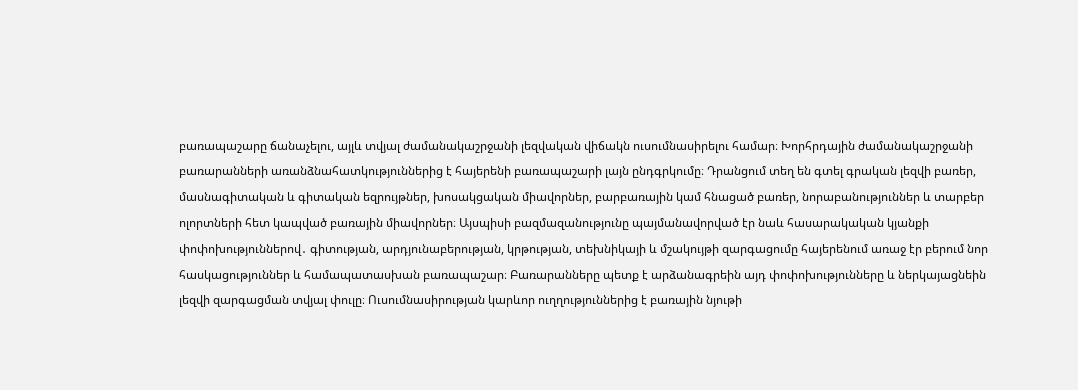բառապաշարը ճանաչելու, այլև տվյալ ժամանակաշրջանի լեզվական վիճակն ուսումնասիրելու համար։ Խորհրդային ժամանակաշրջանի բառարանների առանձնահատկություններից է հայերենի բառապաշարի լայն ընդգրկումը։ Դրանցում տեղ են գտել գրական լեզվի բառեր, մասնագիտական և գիտական եզրույթներ, խոսակցական միավորներ, բարբառային կամ հնացած բառեր, նորաբանություններ և տարբեր ոլորտների հետ կապված բառային միավորներ։ Այսպիսի բազմազանությունը պայմանավորված էր նաև հասարակական կյանքի փոփոխություններով․ գիտության, արդյունաբերության, կրթության, տեխնիկայի և մշակույթի զարգացումը հայերենում առաջ էր բերում նոր հասկացություններ և համապատասխան բառապաշար։ Բառարանները պետք է արձանագրեին այդ փոփոխությունները և ներկայացնեին լեզվի զարգացման տվյալ փուլը։ Ուսումնասիրության կարևոր ուղղություններից է բառային նյութի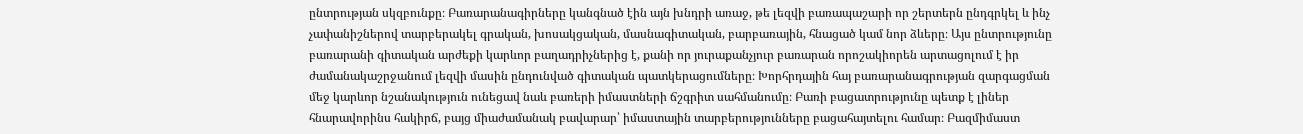ընտրության սկզբունքը։ Բառարանագիրները կանգնած էին այն խնդրի առաջ, թե լեզվի բառապաշարի որ շերտերն ընդգրկել և ինչ չափանիշներով տարբերակել գրական, խոսակցական, մասնագիտական, բարբառային, հնացած կամ նոր ձևերը։ Այս ընտրությունը բառարանի գիտական արժեքի կարևոր բաղադրիչներից է, քանի որ յուրաքանչյուր բառարան որոշակիորեն արտացոլում է իր ժամանակաշրջանում լեզվի մասին ընդունված գիտական պատկերացումները։ Խորհրդային հայ բառարանագրության զարգացման մեջ կարևոր նշանակություն ունեցավ նաև բառերի իմաստների ճշգրիտ սահմանումը։ Բառի բացատրությունը պետք է լիներ հնարավորինս հակիրճ, բայց միաժամանակ բավարար՝ իմաստային տարբերությունները բացահայտելու համար։ Բազմիմաստ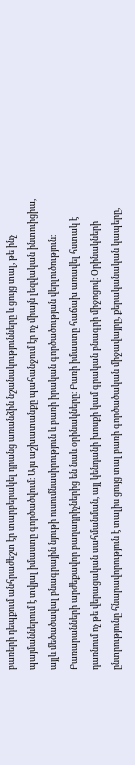բառերի դեպքում անհրաժեշտ էր տարբերակել դրանց առանձին նշանակությունները և ցույց տալ, թե ինչ պայմաններում է տվյալ իմաստը գործածվում։ Այս աշխատանքը պահանջում էր ոչ միայն լեզվական ինտուիցիա, այլև մեծածավալ բնագրային նյութի ուսումնասիրություն և բառի իրական գործածության վերլուծություն։ Բառարանների արժեքավոր բաղադրիչներից են նաև օրինակները։ Բառի իմաստը հաճախ առավել հստակ է դառնում ոչ թե վերացական սահմանման, այլ կենդանի խոսքի կամ գրական բնագրի միջոցով։ Օրինակների ընտրությունը հնարավորություն է տալիս ցույց տալ բառի գործածական միջավայրը, քերականական կապերը,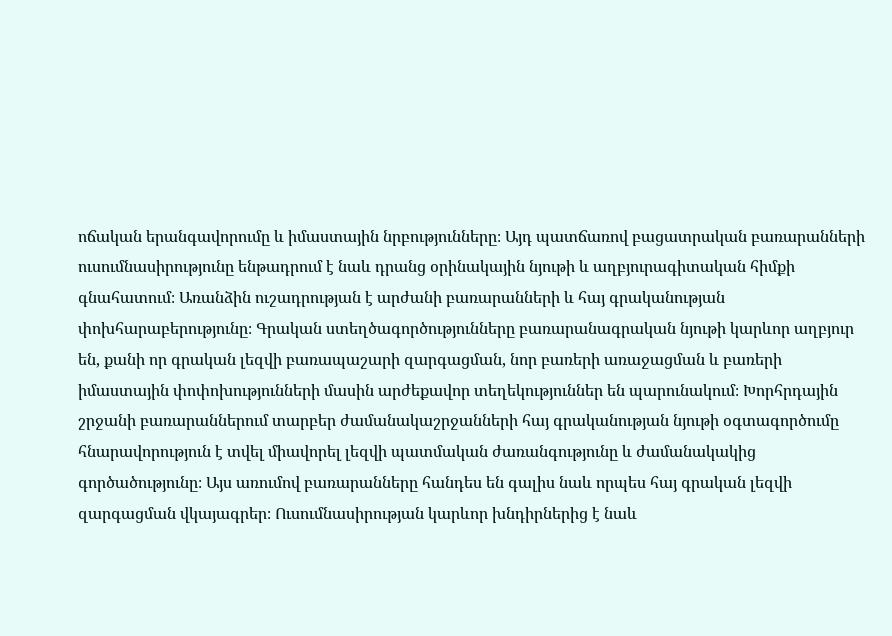ոճական երանգավորումը և իմաստային նրբությունները։ Այդ պատճառով բացատրական բառարանների ուսումնասիրությունը ենթադրում է նաև դրանց օրինակային նյութի և աղբյուրագիտական հիմքի գնահատում։ Առանձին ուշադրության է արժանի բառարանների և հայ գրականության փոխհարաբերությունը։ Գրական ստեղծագործությունները բառարանագրական նյութի կարևոր աղբյուր են, քանի որ գրական լեզվի բառապաշարի զարգացման, նոր բառերի առաջացման և բառերի իմաստային փոփոխությունների մասին արժեքավոր տեղեկություններ են պարունակում։ Խորհրդային շրջանի բառարաններում տարբեր ժամանակաշրջանների հայ գրականության նյութի օգտագործումը հնարավորություն է տվել միավորել լեզվի պատմական ժառանգությունը և ժամանակակից գործածությունը։ Այս առումով բառարանները հանդես են գալիս նաև որպես հայ գրական լեզվի զարգացման վկայագրեր։ Ուսումնասիրության կարևոր խնդիրներից է նաև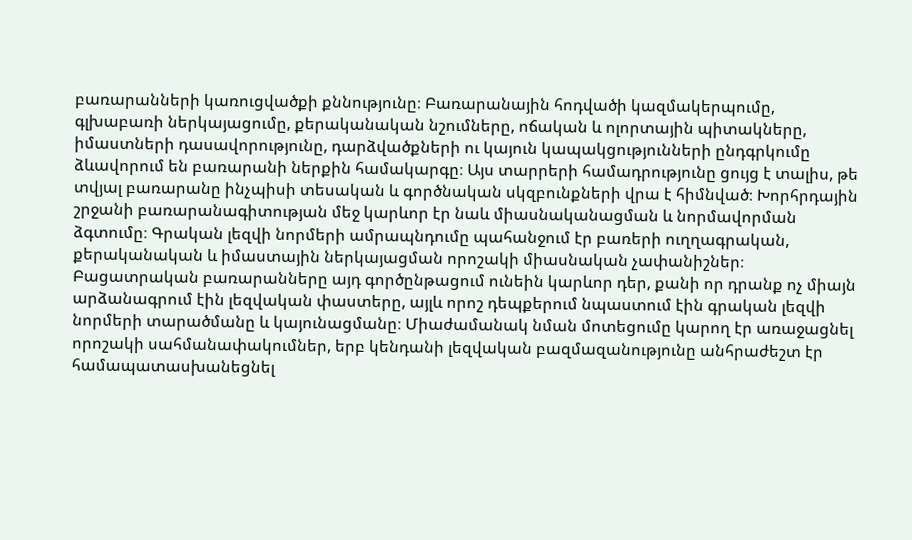բառարանների կառուցվածքի քննությունը։ Բառարանային հոդվածի կազմակերպումը, գլխաբառի ներկայացումը, քերականական նշումները, ոճական և ոլորտային պիտակները, իմաստների դասավորությունը, դարձվածքների ու կայուն կապակցությունների ընդգրկումը ձևավորում են բառարանի ներքին համակարգը։ Այս տարրերի համադրությունը ցույց է տալիս, թե տվյալ բառարանը ինչպիսի տեսական և գործնական սկզբունքների վրա է հիմնված։ Խորհրդային շրջանի բառարանագիտության մեջ կարևոր էր նաև միասնականացման և նորմավորման ձգտումը։ Գրական լեզվի նորմերի ամրապնդումը պահանջում էր բառերի ուղղագրական, քերականական և իմաստային ներկայացման որոշակի միասնական չափանիշներ։ Բացատրական բառարանները այդ գործընթացում ունեին կարևոր դեր, քանի որ դրանք ոչ միայն արձանագրում էին լեզվական փաստերը, այլև որոշ դեպքերում նպաստում էին գրական լեզվի նորմերի տարածմանը և կայունացմանը։ Միաժամանակ նման մոտեցումը կարող էր առաջացնել որոշակի սահմանափակումներ, երբ կենդանի լեզվական բազմազանությունը անհրաժեշտ էր համապատասխանեցնել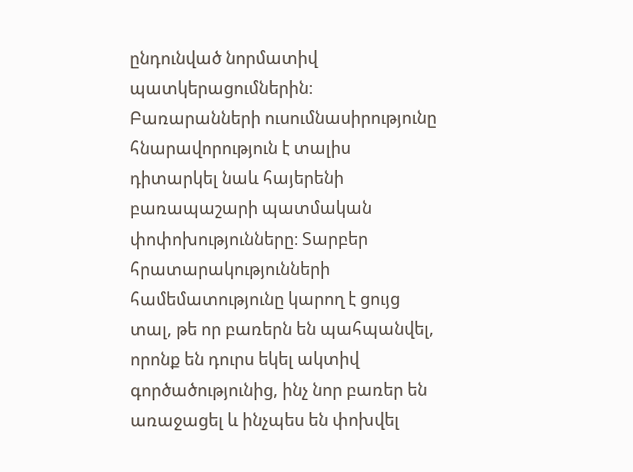ընդունված նորմատիվ պատկերացումներին։ Բառարանների ուսումնասիրությունը հնարավորություն է տալիս դիտարկել նաև հայերենի բառապաշարի պատմական փոփոխությունները։ Տարբեր հրատարակությունների համեմատությունը կարող է ցույց տալ, թե որ բառերն են պահպանվել, որոնք են դուրս եկել ակտիվ գործածությունից, ինչ նոր բառեր են առաջացել և ինչպես են փոխվել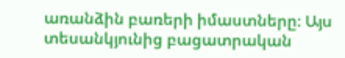առանձին բառերի իմաստները։ Այս տեսանկյունից բացատրական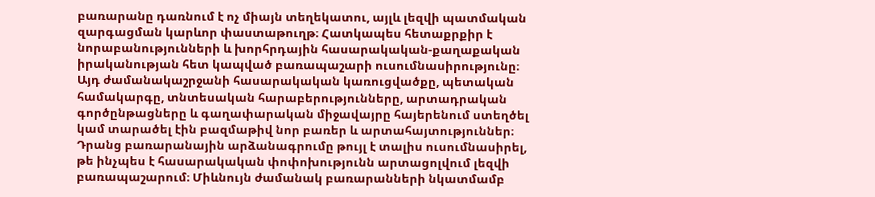բառարանը դառնում է ոչ միայն տեղեկատու, այլև լեզվի պատմական զարգացման կարևոր փաստաթուղթ։ Հատկապես հետաքրքիր է նորաբանությունների և խորհրդային հասարակական-քաղաքական իրականության հետ կապված բառապաշարի ուսումնասիրությունը։ Այդ ժամանակաշրջանի հասարակական կառուցվածքը, պետական համակարգը, տնտեսական հարաբերությունները, արտադրական գործընթացները և գաղափարական միջավայրը հայերենում ստեղծել կամ տարածել էին բազմաթիվ նոր բառեր և արտահայտություններ։ Դրանց բառարանային արձանագրումը թույլ է տալիս ուսումնասիրել, թե ինչպես է հասարակական փոփոխությունն արտացոլվում լեզվի բառապաշարում։ Միևնույն ժամանակ բառարանների նկատմամբ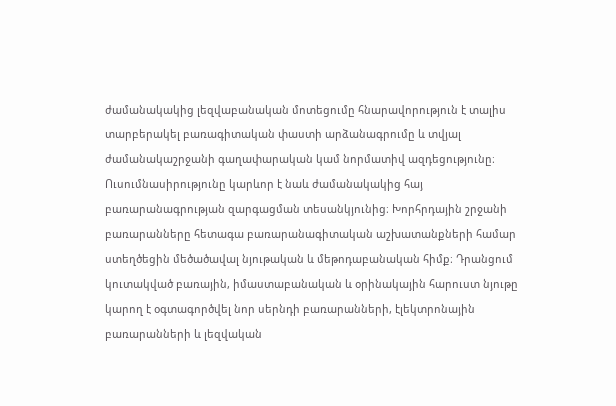ժամանակակից լեզվաբանական մոտեցումը հնարավորություն է տալիս տարբերակել բառագիտական փաստի արձանագրումը և տվյալ ժամանակաշրջանի գաղափարական կամ նորմատիվ ազդեցությունը։ Ուսումնասիրությունը կարևոր է նաև ժամանակակից հայ բառարանագրության զարգացման տեսանկյունից։ Խորհրդային շրջանի բառարանները հետագա բառարանագիտական աշխատանքների համար ստեղծեցին մեծածավալ նյութական և մեթոդաբանական հիմք։ Դրանցում կուտակված բառային, իմաստաբանական և օրինակային հարուստ նյութը կարող է օգտագործվել նոր սերնդի բառարանների, էլեկտրոնային բառարանների և լեզվական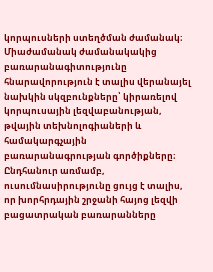կորպուսների ստեղծման ժամանակ։ Միաժամանակ ժամանակակից բառարանագիտությունը հնարավորություն է տալիս վերանայել նախկին սկզբունքները՝ կիրառելով կորպուսային լեզվաբանության, թվային տեխնոլոգիաների և համակարգչային բառարանագրության գործիքները։ Ընդհանուր առմամբ, ուսումնասիրությունը ցույց է տալիս, որ խորհրդային շրջանի հայոց լեզվի բացատրական բառարանները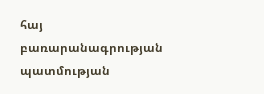հայ բառարանագրության պատմության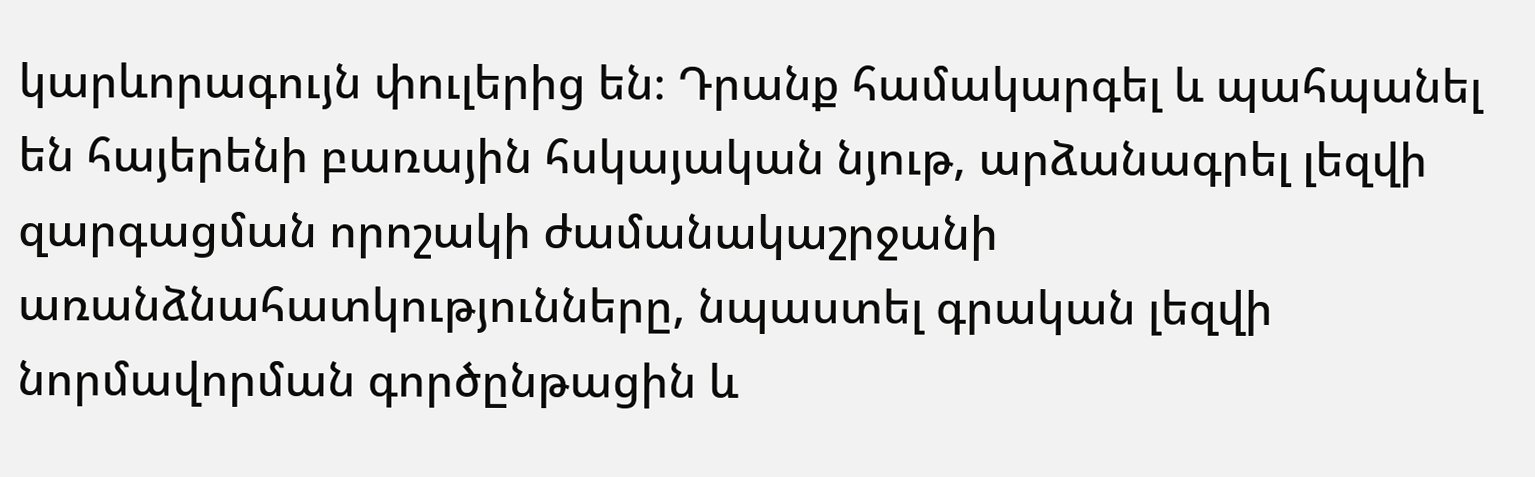կարևորագույն փուլերից են։ Դրանք համակարգել և պահպանել են հայերենի բառային հսկայական նյութ, արձանագրել լեզվի զարգացման որոշակի ժամանակաշրջանի առանձնահատկությունները, նպաստել գրական լեզվի նորմավորման գործընթացին և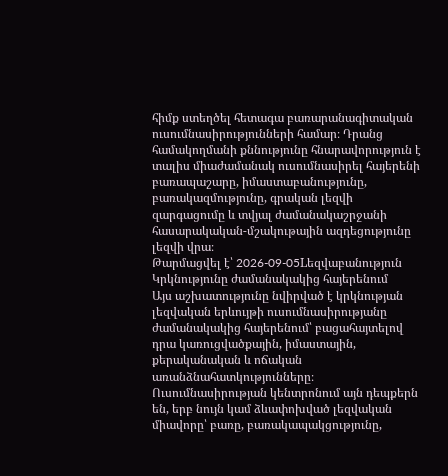հիմք ստեղծել հետագա բառարանագիտական ուսումնասիրությունների համար։ Դրանց համակողմանի քննությունը հնարավորություն է տալիս միաժամանակ ուսումնասիրել հայերենի բառապաշարը, իմաստաբանությունը, բառակազմությունը, գրական լեզվի զարգացումը և տվյալ ժամանակաշրջանի հասարակական-մշակութային ազդեցությունը լեզվի վրա։
Թարմացվել է՝ 2026-09-05Lեզվաբանություն
Կրկնությունը ժամանակակից հայերենում
Այս աշխատությունը նվիրված է կրկնության լեզվական երևույթի ուսումնասիրությանը ժամանակակից հայերենում՝ բացահայտելով դրա կառուցվածքային, իմաստային, քերականական և ոճական առանձնահատկությունները։ Ուսումնասիրության կենտրոնում այն դեպքերն են, երբ նույն կամ ձևափոխված լեզվական միավորը՝ բառը, բառակապակցությունը,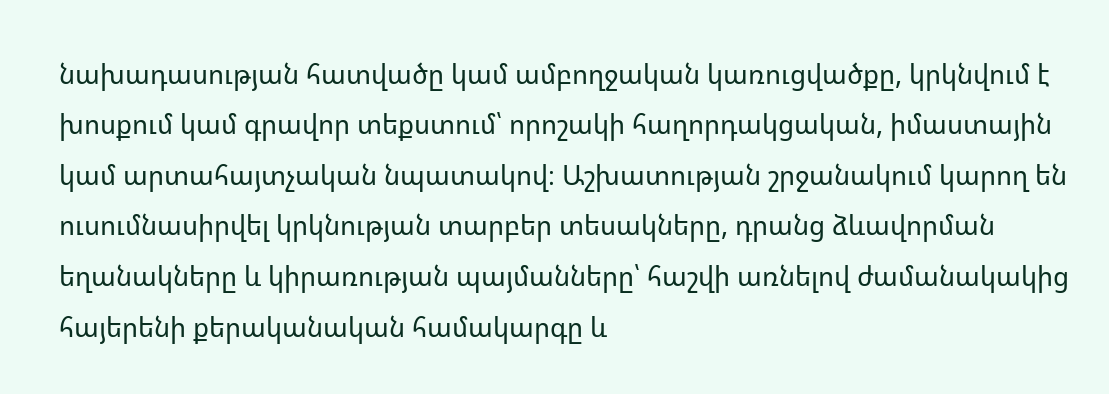նախադասության հատվածը կամ ամբողջական կառուցվածքը, կրկնվում է խոսքում կամ գրավոր տեքստում՝ որոշակի հաղորդակցական, իմաստային կամ արտահայտչական նպատակով։ Աշխատության շրջանակում կարող են ուսումնասիրվել կրկնության տարբեր տեսակները, դրանց ձևավորման եղանակները և կիրառության պայմանները՝ հաշվի առնելով ժամանակակից հայերենի քերականական համակարգը և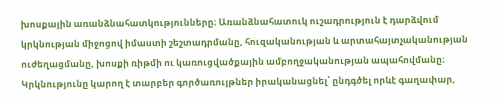խոսքային առանձնահատկությունները։ Առանձնահատուկ ուշադրություն է դարձվում կրկնության միջոցով իմաստի շեշտադրմանը, հուզականության և արտահայտչականության ուժեղացմանը, խոսքի ռիթմի ու կառուցվածքային ամբողջականության ապահովմանը։ Կրկնությունը կարող է տարբեր գործառույթներ իրականացնել՝ ընդգծել որևէ գաղափար,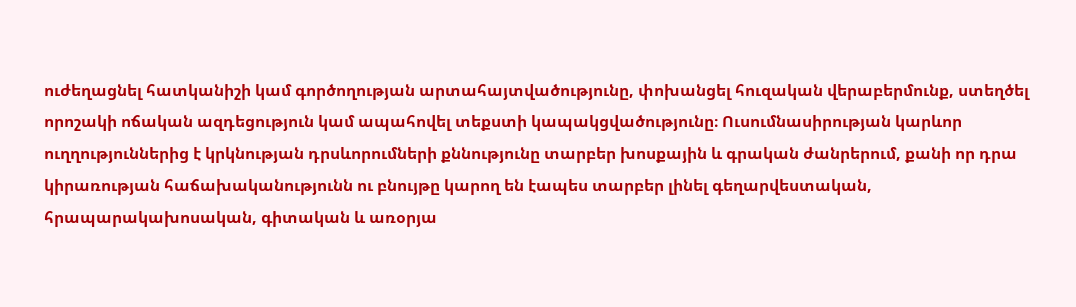ուժեղացնել հատկանիշի կամ գործողության արտահայտվածությունը, փոխանցել հուզական վերաբերմունք, ստեղծել որոշակի ոճական ազդեցություն կամ ապահովել տեքստի կապակցվածությունը։ Ուսումնասիրության կարևոր ուղղություններից է կրկնության դրսևորումների քննությունը տարբեր խոսքային և գրական ժանրերում, քանի որ դրա կիրառության հաճախականությունն ու բնույթը կարող են էապես տարբեր լինել գեղարվեստական, հրապարակախոսական, գիտական և առօրյա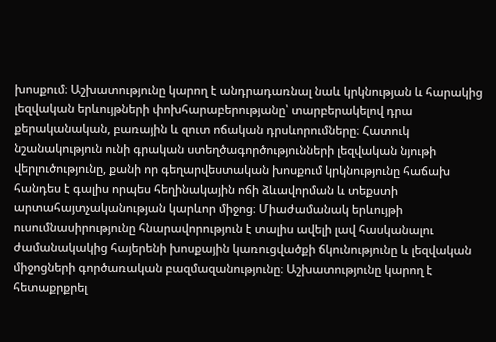խոսքում։ Աշխատությունը կարող է անդրադառնալ նաև կրկնության և հարակից լեզվական երևույթների փոխհարաբերությանը՝ տարբերակելով դրա քերականական, բառային և զուտ ոճական դրսևորումները։ Հատուկ նշանակություն ունի գրական ստեղծագործությունների լեզվական նյութի վերլուծությունը, քանի որ գեղարվեստական խոսքում կրկնությունը հաճախ հանդես է գալիս որպես հեղինակային ոճի ձևավորման և տեքստի արտահայտչականության կարևոր միջոց։ Միաժամանակ երևույթի ուսումնասիրությունը հնարավորություն է տալիս ավելի լավ հասկանալու ժամանակակից հայերենի խոսքային կառուցվածքի ճկունությունը և լեզվական միջոցների գործառական բազմազանությունը։ Աշխատությունը կարող է հետաքրքրել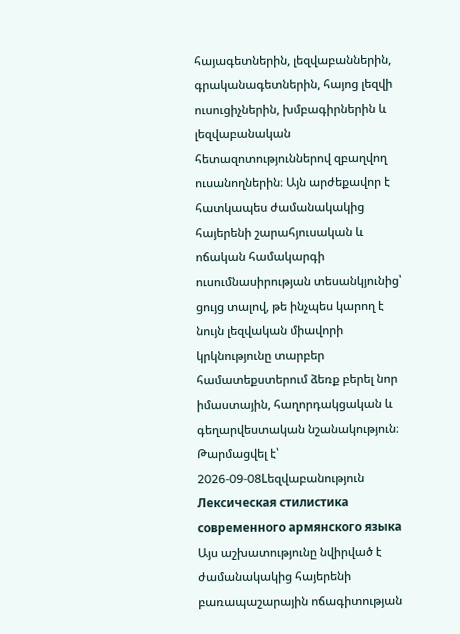հայագետներին, լեզվաբաններին, գրականագետներին, հայոց լեզվի ուսուցիչներին, խմբագիրներին և լեզվաբանական հետազոտություններով զբաղվող ուսանողներին։ Այն արժեքավոր է հատկապես ժամանակակից հայերենի շարահյուսական և ոճական համակարգի ուսումնասիրության տեսանկյունից՝ ցույց տալով, թե ինչպես կարող է նույն լեզվական միավորի կրկնությունը տարբեր համատեքստերում ձեռք բերել նոր իմաստային, հաղորդակցական և գեղարվեստական նշանակություն։
Թարմացվել է՝ 2026-09-08Lեզվաբանություն
Лексическая стилистика современного армянского языка
Այս աշխատությունը նվիրված է ժամանակակից հայերենի բառապաշարային ոճագիտության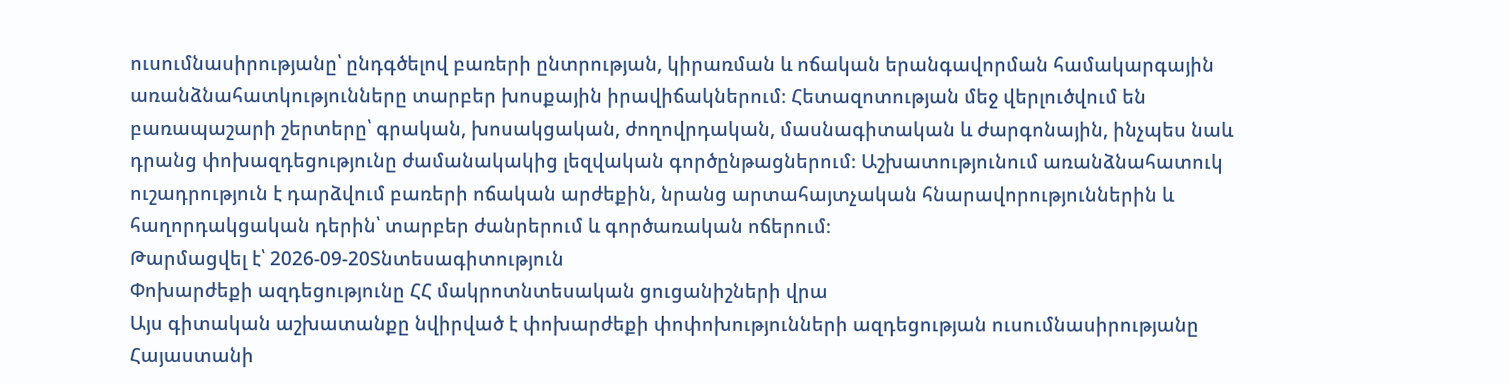ուսումնասիրությանը՝ ընդգծելով բառերի ընտրության, կիրառման և ոճական երանգավորման համակարգային առանձնահատկությունները տարբեր խոսքային իրավիճակներում։ Հետազոտության մեջ վերլուծվում են բառապաշարի շերտերը՝ գրական, խոսակցական, ժողովրդական, մասնագիտական և ժարգոնային, ինչպես նաև դրանց փոխազդեցությունը ժամանակակից լեզվական գործընթացներում։ Աշխատությունում առանձնահատուկ ուշադրություն է դարձվում բառերի ոճական արժեքին, նրանց արտահայտչական հնարավորություններին և հաղորդակցական դերին՝ տարբեր ժանրերում և գործառական ոճերում։
Թարմացվել է՝ 2026-09-20Տնտեսագիտություն
Փոխարժեքի ազդեցությունը ՀՀ մակրոտնտեսական ցուցանիշների վրա
Այս գիտական աշխատանքը նվիրված է փոխարժեքի փոփոխությունների ազդեցության ուսումնասիրությանը Հայաստանի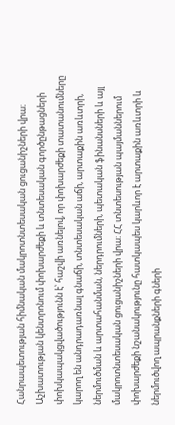Հանրապետության հիմնական մակրոտնտեսական ցուցանիշների վրա։ Աշխատության կենտրոնում փոխարժեքի և տնտեսական գործընթացների փոխկապակցվածությունն է՝ հաշվի առնելով, որ փոխարժեքի տատանումները կարող են անդրադառնալ գնաճի, տնտեսական աճի, արտաքին առևտրի, ներմուծման և արտահանման, ներդրումների, պետական ֆինանսների և այլ մակրոտնտեսական ցուցանիշների վրա։ ՀՀ տնտեսության պայմաններում փոխարժեքի նշանակությունը հատկապես կարևոր է արտաքին առևտրի և ներմուծվող ապրանքների գների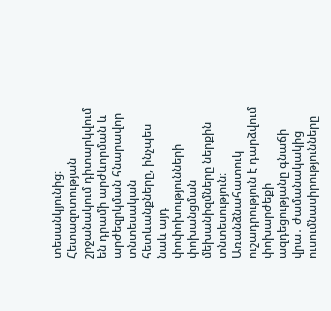տեսանկյունից։ Հետազոտության շրջանակում դիտարկվում են դրամի արժևորման և արժեզրկման հնարավոր տնտեսական հետևանքները, ինչպես նաև այդ փոփոխությունների փոխանցման մեխանիզմները ներքին տնտեսություն։ Առանձնահատուկ ուշադրություն է դարձվում փոխարժեքի ազդեցությանը գնաճի վրա․ ժամանակակից ուսումնասիրությունները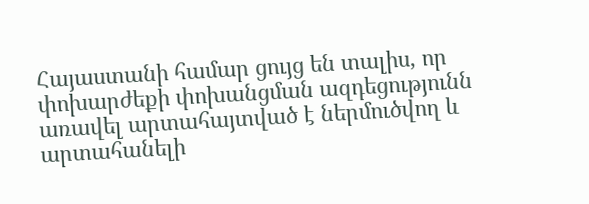Հայաստանի համար ցույց են տալիս, որ փոխարժեքի փոխանցման ազդեցությունն առավել արտահայտված է ներմուծվող և արտահանելի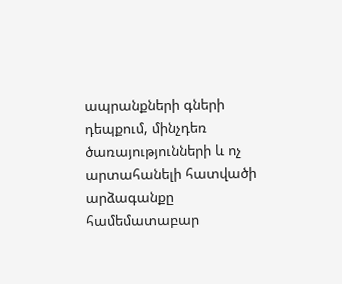ապրանքների գների դեպքում, մինչդեռ ծառայությունների և ոչ արտահանելի հատվածի արձագանքը համեմատաբար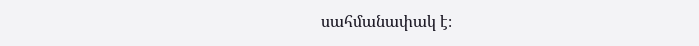սահմանափակ է։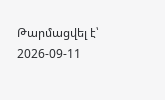Թարմացվել է՝ 2026-09-11